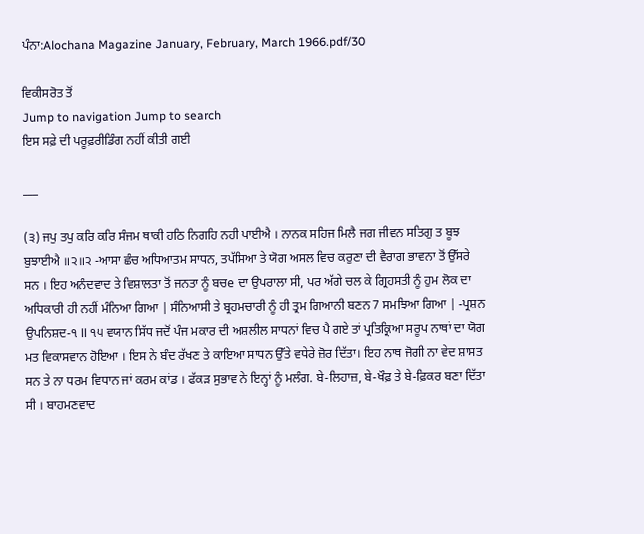ਪੰਨਾ:Alochana Magazine January, February, March 1966.pdf/30

ਵਿਕੀਸਰੋਤ ਤੋਂ
Jump to navigation Jump to search
ਇਸ ਸਫ਼ੇ ਦੀ ਪਰੂਫ਼ਰੀਡਿੰਗ ਨਹੀਂ ਕੀਤੀ ਗਈ

___

(੩) ਜਪੁ ਤਪੁ ਕਰਿ ਕਰਿ ਸੰਜਮ ਥਾਕੀ ਹਠਿ ਨਿਗਹਿ ਨਹੀ ਪਾਈਐ । ਨਾਨਕ ਸਹਿਜ ਮਿਲੈ ਜਗ ਜੀਵਨ ਸਤਿਗੁ ਤ ਬੂਝ ਬੁਝਾਈਐ ॥੨॥੨ -ਆਸਾ ਛੰਚ ਅਧਿਆਤਮ ਸਾਧਨ, ਤਪੱਸਿਆ ਤੇ ਯੋਗ ਅਸਲ ਵਿਚ ਕਰੁਣਾ ਦੀ ਵੈਰਾਗ ਭਾਵਨਾ ਤੋਂ ਉੱਸਰੇ ਸਨ । ਇਹ ਅਨੰਦਵਾਦ ਤੇ ਵਿਸ਼ਾਲਤਾ ਤੋਂ ਜਨਤਾ ਨੂੰ ਬਚe ਦਾ ਉਪਰਾਲਾ ਸੀ, ਪਰ ਅੱਗੇ ਚਲ ਕੇ ਗ੍ਰਿਹਸਤੀ ਨੂੰ ਹੁਮ ਲੋਕ ਦਾ ਅਧਿਕਾਰੀ ਹੀ ਨਹੀਂ ਮੰਨਿਆ ਗਿਆ | ਸੰਨਿਆਸੀ ਤੇ ਬ੍ਰਹਮਚਾਰੀ ਨੂੰ ਹੀ ਤ੍ਰਮ ਗਿਆਨੀ ਬਣਨ 7 ਸਮਝਿਆ ਗਿਆ | -ਪ੍ਰਸ਼ਨ ਉਪਨਿਸ਼ਦ-੧ ll ੧੫ ਵਯਾਨ ਸਿੱਧ ਜਦੋਂ ਪੰਜ ਮਕਾਰ ਦੀ ਅਸ਼ਲੀਲ ਸਾਧਨਾਂ ਵਿਚ ਪੈ ਗਏ ਤਾਂ ਪ੍ਰਤਿਕ੍ਰਿਆ ਸਰੂਪ ਨਾਥਾਂ ਦਾ ਯੋਗ ਮਤ ਵਿਕਾਸਵਾਨ ਹੋਇਆ । ਇਸ ਨੇ ਬੰਦ ਰੱਖਣ ਤੇ ਕਾਇਆ ਸਾਧਨ ਉੱਤੇ ਵਧੇਰੇ ਜ਼ੋਰ ਦਿੱਤਾ। ਇਹ ਨਾਥ ਜੋਗੀ ਨਾ ਵੇਦ ਸ਼ਾਸਤ ਸਨ ਤੇ ਨਾ ਧਰਮ ਵਿਧਾਨ ਜਾਂ ਕਰਮ ਕਾਂਡ । ਫੱਕੜ ਸੁਭਾਵ ਨੇ ਇਨ੍ਹਾਂ ਨੂੰ ਮਲੰਗ. ਬੇ-ਲਿਹਾਜ਼, ਬੇ-ਖੌਫ਼ ਤੇ ਬੇ-ਫ਼ਿਕਰ ਬਣਾ ਦਿੱਤਾ ਸੀ । ਬਾਹਮਣਵਾਦ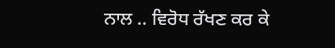ਨਾਲ .. ਵਿਰੋਧ ਰੱਖਣ ਕਰ ਕੇ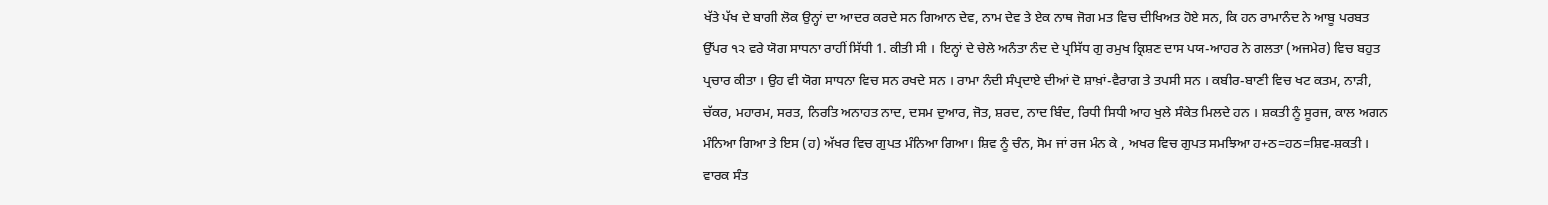ਖੱਤੇ ਪੱਖ ਦੇ ਬਾਗੀ ਲੋਕ ਉਨ੍ਹਾਂ ਦਾ ਆਦਰ ਕਰਦੇ ਸਨ ਗਿਆਨ ਦੇਵ, ਨਾਮ ਦੇਵ ਤੇ ਏਕ ਨਾਥ ਜੋਗ ਮਤ ਵਿਚ ਦੀਖਿਅਤ ਹੋਏ ਸਨ, ਕਿ ਹਨ ਰਾਮਾਨੰਦ ਨੇ ਆਬੂ ਪਰਬਤ ਉੱਪਰ ੧੨ ਵਰੇ ਯੋਗ ਸਾਧਨਾ ਰਾਹੀਂ ਸਿੱਧੀ 1. ਕੀਤੀ ਸੀ । ਇਨ੍ਹਾਂ ਦੇ ਚੇਲੇ ਅਨੰਤਾ ਨੰਦ ਦੇ ਪ੍ਰਸਿੱਧ ਗੁ ਰਮੁਖ ਕ੍ਰਿਸ਼ਣ ਦਾਸ ਪਯ-ਆਹਰ ਨੇ ਗਲਤਾ (ਅਜਮੇਰ) ਵਿਚ ਬਹੁਤ ਪ੍ਰਚਾਰ ਕੀਤਾ । ਉਹ ਵੀ ਯੋਗ ਸਾਧਨਾ ਵਿਚ ਸਨ ਰਖਦੇ ਸਨ । ਰਾਮਾ ਨੰਦੀ ਸੰਪ੍ਰਦਾਏ ਦੀਆਂ ਦੋ ਸ਼ਾਖ਼ਾਂ-ਵੈਰਾਗ ਤੇ ਤਪਸੀ ਸਨ । ਕਬੀਰ-ਬਾਣੀ ਵਿਚ ਖਟ ਕਤਮ, ਨਾੜੀ, ਚੱਕਰ, ਮਹਾਰਮ, ਸਰਤ, ਨਿਰਤਿ ਅਨਾਹਤ ਨਾਦ, ਦਸਮ ਦੁਆਰ, ਜੋਤ, ਸ਼ਰਦ, ਨਾਦ ਬਿੰਦ, ਰਿਧੀ ਸਿਧੀ ਆਹ ਖੁਲੇ ਸੰਕੇਤ ਮਿਲਦੇ ਹਨ । ਸ਼ਕਤੀ ਨੂੰ ਸੂਰਜ, ਕਾਲ ਅਗਨ ਮੰਨਿਆ ਗਿਆ ਤੇ ਇਸ (ਹ) ਅੱਖਰ ਵਿਚ ਗੁਪਤ ਮੰਨਿਆ ਗਿਆ। ਸ਼ਿਵ ਨੂੰ ਚੰਨ, ਸੋਮ ਜਾਂ ਰਜ ਮੰਨ ਕੇ , ਅਖਰ ਵਿਚ ਗੁਪਤ ਸਮਝਿਆ ਹ+ਠ=ਹਠ=ਸ਼ਿਵ-ਸ਼ਕਤੀ । ਵਾਰਕ ਸੰਤ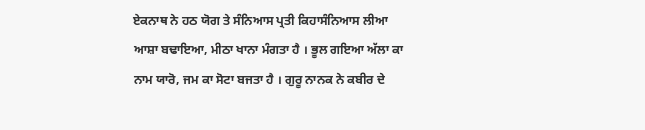ਏਕਨਾਥ ਨੇ ਹਠ ਯੋਗ ਤੇ ਸੰਨਿਆਸ ਪ੍ਰਤੀ ਕਿਹਾਸੰਨਿਆਸ ਲੀਆ ਆਸ਼ਾ ਬਢਾਇਆ, ਮੀਠਾ ਖਾਨਾ ਮੰਗਤਾ ਹੈ । ਭੂਲ ਗਇਆ ਅੱਲਾ ਕਾ ਨਾਮ ਯਾਰੋ, ਜਮ ਕਾ ਸੋਟਾ ਬਜਤਾ ਹੈ । ਗੁਰੂ ਨਾਨਕ ਨੇ ਕਬੀਰ ਦੇ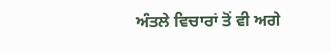ਅੰਤਲੇ ਵਿਚਾਰਾਂ ਤੋਂ ਵੀ ਅਗੇ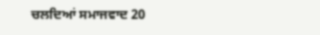ਚਲਦਿਆਂ ਸਮਾਜਵਾਦ 20